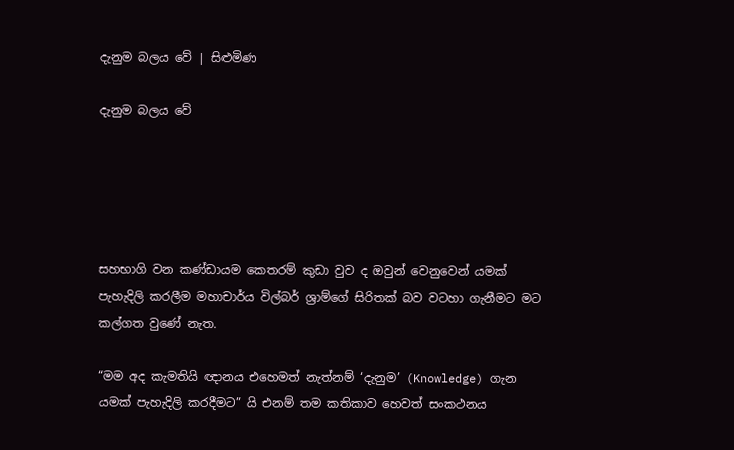දැනුම බලය වේ | සිළුමිණ

දැනුම බලය වේ





සහභාගි වන කණ්ඩායම කෙතරම් කුඩා වුව ද ඔවුන් වෙනුවෙන් යමක් පැහැදිලි කරලීම මහාචාර්ය විල්බර් ශ්‍රාම්ගේ සිරිතක් බව වටහා ගැනීමට මට කල්ගත වුණේ නැත.

“මම අද කැමතියි ඥානය එහෙමත් නැත්නම් ‘දැනුම’ (Knowledge) ගැන යමක් පැහැදිලි කරදීමට” යි එනම් තම කතිකාව හෙවත් සංකථනය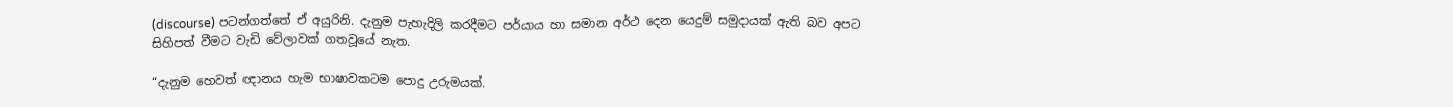(discourse) පටන්ගත්තේ ඒ අයුරිනි. දැනුම පැහැදිලි කරදීමට පර්යාය හා සමාන අර්ථ දෙන යෙදුම් සමුදායක් ඇති බව අපට සිහිපත් වීමට වැඩි වේලාවක් ගතවූයේ නැත.

“දැනුම හෙවත් ඥානය හැම භාෂාවකටම පොදු උරුමයක්.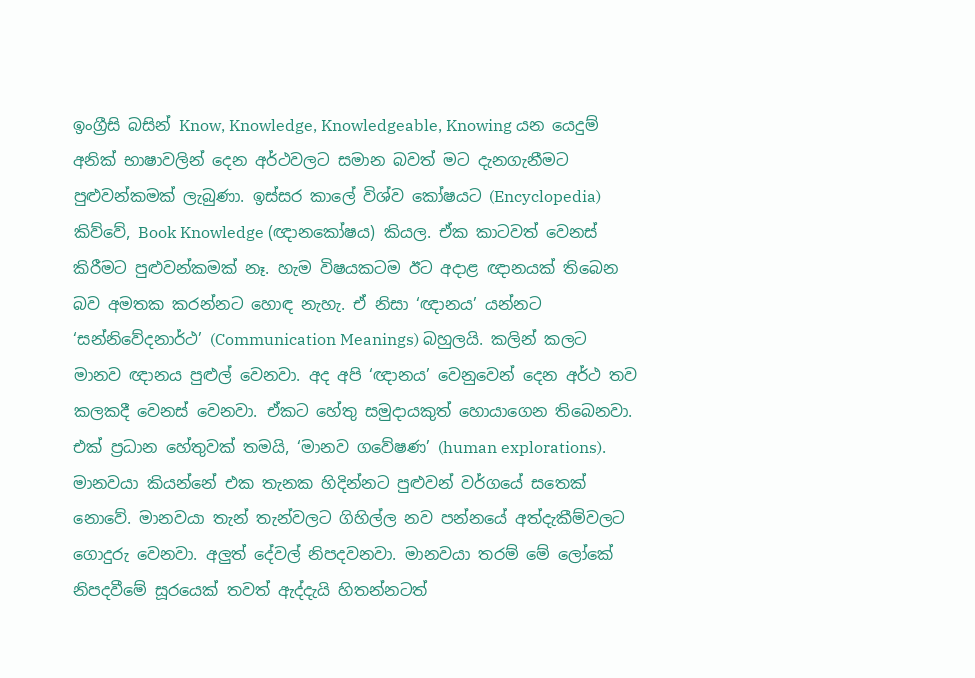ඉංග්‍රීසි බසින් Know, Knowledge, Knowledgeable, Knowing යන යෙදුම් අනික් භාෂාවලින් දෙන අර්ථවලට සමාන බවත් මට දැනගැනීමට පුළුවන්කමක් ලැබුණා. ඉස්සර කාලේ විශ්ව කෝෂයට (Encyclopedia) කිව්වේ, Book Knowledge (ඥානකෝෂය) කියල. ඒක කාටවත් වෙනස් කිරීමට පුළුවන්කමක් නෑ. හැම විෂයකටම ඊට අදාළ ඥානයක් තිබෙන බව අමතක කරන්නට හොඳ නැහැ. ඒ නිසා ‘ඥානය’ යන්නට ‘සන්නිවේදනාර්ථ’ (Communication Meanings) බහුලයි. කලින් කලට මානව ඥානය පුළුල් වෙනවා. අද අපි ‘ඥානය’ වෙනුවෙන් දෙන අර්ථ තව කලකදී වෙනස් වෙනවා. ඒකට හේතු සමුදායකුත් හොයාගෙන තිබෙනවා. එක් ප්‍රධාන හේතුවක් තමයි, ‘මානව ගවේෂණ’ (human explorations). මානවයා කියන්නේ එක තැනක හිදින්නට පුළුවන් වර්ගයේ සතෙක් නොවේ. මානවයා තැන් තැන්වලට ගිහිල්ල නව පන්නයේ අත්දැකීම්වලට ගොදුරු වෙනවා. අලුත් දේවල් නිපදවනවා. මානවයා තරම් මේ ලෝකේ නිපදවීමේ සූරයෙක් තවත් ඇද්දැයි හිතන්නටත්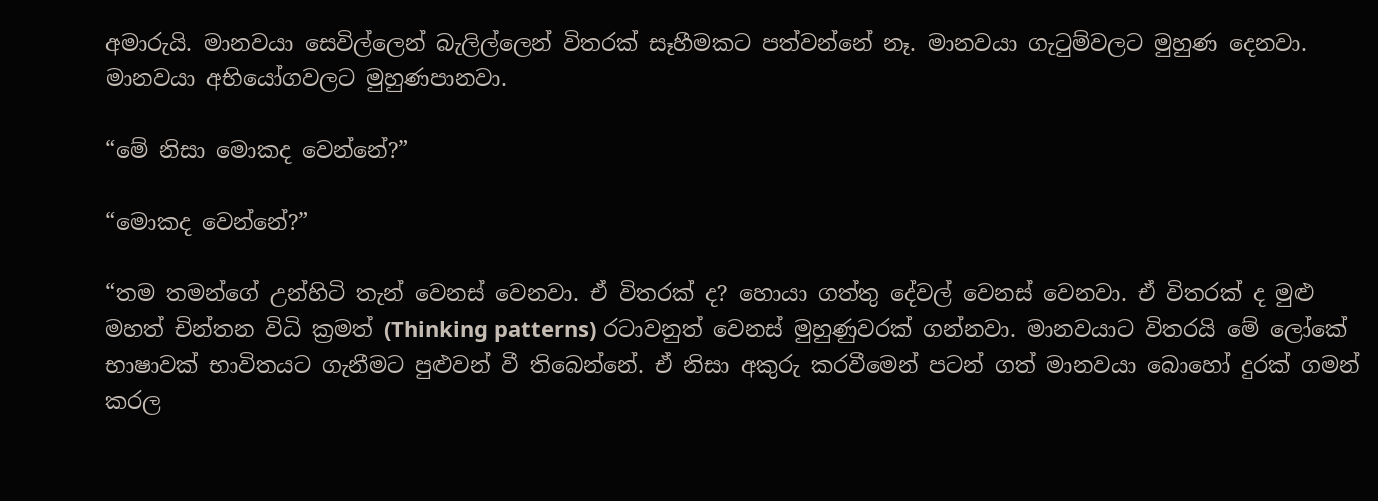අමාරුයි. මානවයා සෙවිල්ලෙන් බැලිල්ලෙන් විතරක් සෑහීමකට පත්වන්නේ නෑ. මානවයා ගැටුම්වලට මුහුණ දෙනවා. මානවයා අභියෝගවලට මුහුණපානවා.

“මේ නිසා මොකද වෙන්නේ?”

“මොකද වෙන්නේ?”

“තම තමන්ගේ උන්හිටි තැන් වෙනස් වෙනවා. ඒ විතරක් ද? හොයා ගත්තු දේවල් වෙනස් වෙනවා. ඒ විතරක් ද මුළු මහත් චින්තන විධි ක්‍රමත් (Thinking patterns) රටාවනුත් වෙනස් මුහුණුවරක් ‍ගන්නවා. මානවයාට විතරයි මේ ලෝකේ භාෂාවක් භාවිතයට ගැනීමට පුළුවන් වී තිබෙන්නේ. ඒ නිසා අකුරු කරවීමෙන් පටන් ගත් මානවයා බොහෝ දුරක් ගමන් කරල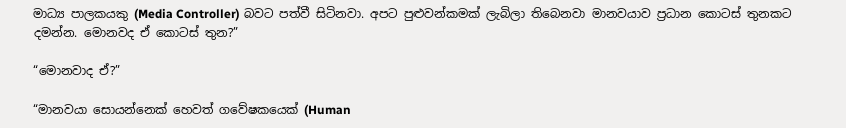මාධ්‍ය පාලකයකු (Media Controller) බවට පත්වී සිටිනවා. අපට පුළුවන්කමක් ලැබිලා තිබෙනවා මානවයාව ප්‍රධාන කොටස් තුනකට දමන්න. මොනවද ඒ කොටස් තුන?”

“මොනවාද ඒ?”

“මානවයා සොයන්නෙක් හෙවත් ගවේෂකයෙක් (Human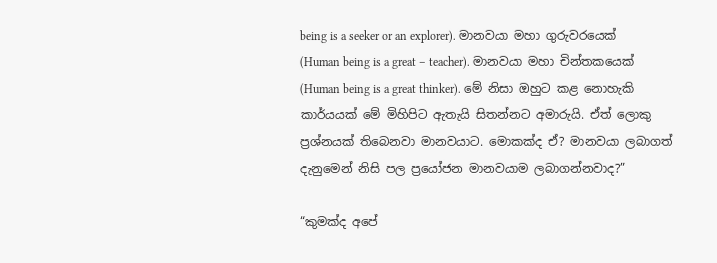being is a seeker or an explorer). මානවයා මහා ගුරුවරයෙක් (Human being is a great – teacher). මානවයා මහා චින්තකයෙක් (Human being is a great thinker). මේ නිසා ඔහුට කළ නොහැකි කාර්යයක් මේ මිහිපිට ඇතැයි සිතන්නට අමාරුයි. ඒත් ලොකු ප්‍රශ්නයක් තිබෙනවා මානවයාට. මොකක්ද ඒ? මානවයා ලබාගත් දැනුමෙන් නිසි පල ප්‍රයෝජන මානවයාම ලබාගන්නවාද?”

“කුමක්ද අපේ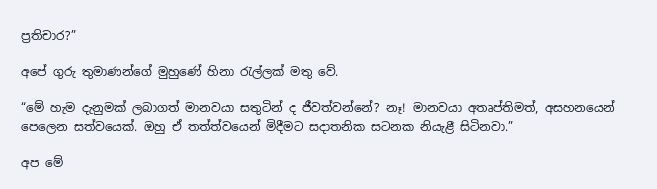ප්‍රතිචාර?”

අපේ ගුරු තුමාණන්ගේ මුහුණේ හිනා රැල්ලක් මතු වේ.

“මේ හැම දැනුමක් ලබාගත් මානවයා සතුටින් ද ජීවත්වන්නේ? නෑ! මානවයා අතෘප්තිමත්, අසහනයෙන් පෙලෙන සත්වයෙක්. ඔහු ඒ තත්ත්වයෙන් මිදීමට සදාතනික සටනක නියැළී සිටිනවා.”

අප මේ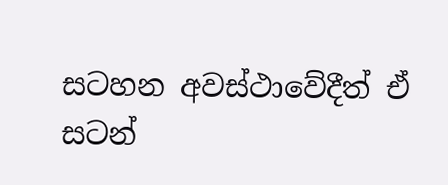සටහන අවස්ථාවේදීත් ඒ සටන්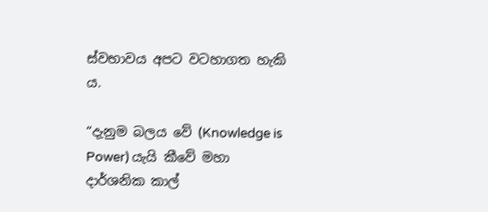ස්වභාවය අපට වටහාගත හැකි ය.

“දැනුම බලය වේ (Knowledge is Power) යැයි කීවේ මහා දාර්ශනික කාල්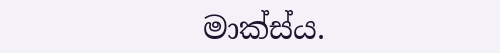මාක්ස්ය.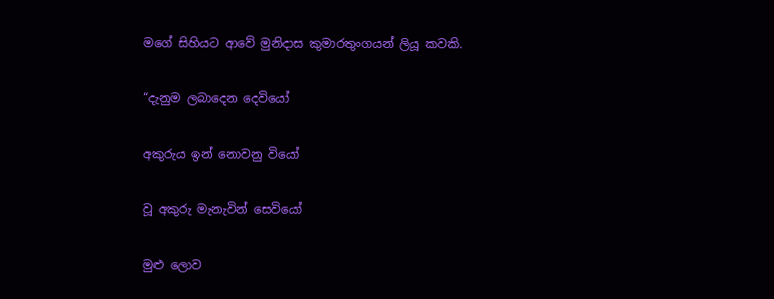මගේ සිහියට ආවේ මුනිදාස කුමාරතුංගයන් ලියූ කවකි.

“දැනුම ලබාදෙන දෙවියෝ

අකුරුය ඉන් නොවනු වියෝ

වූ අකුරු මැනැවින් සෙවියෝ

මුළු ලොව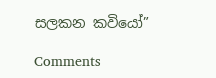සලකන කවියෝ”

Comments